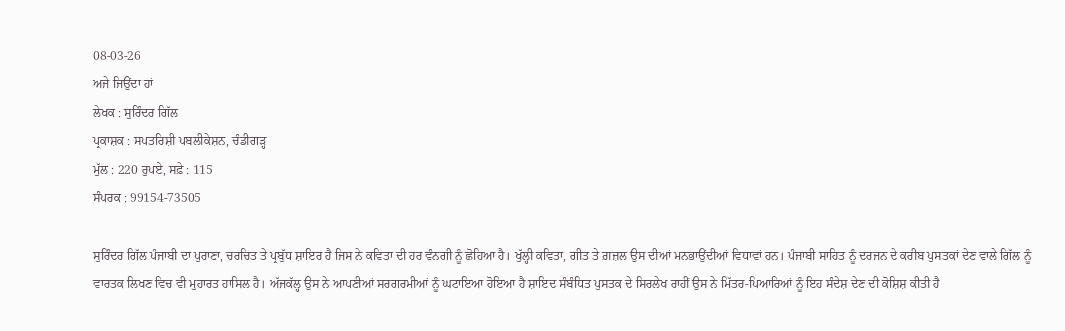08-03-26
ਅਜੇ ਜਿਉਂਦਾ ਹਾਂ
ਲੇਖਕ : ਸੁਰਿੰਦਰ ਗਿੱਲ
ਪ੍ਰਕਾਸ਼ਕ : ਸਪਤਰਿਸ਼ੀ ਪਬਲੀਕੇਸ਼ਨ, ਚੰਡੀਗੜ੍ਹ
ਮੁੱਲ : 220 ਰੁਪਏ, ਸਫ਼ੇ : 115
ਸੰਪਰਕ : 99154-73505

ਸੁਰਿੰਦਰ ਗਿੱਲ ਪੰਜਾਬੀ ਦਾ ਪੁਰਾਣਾ, ਚਰਚਿਤ ਤੇ ਪ੍ਰਬੁੱਧ ਸ਼ਾਇਰ ਹੈ ਜਿਸ ਨੇ ਕਵਿਤਾ ਦੀ ਹਰ ਵੰਨਗੀ ਨੂੰ ਛੋਹਿਆ ਹੈ। ਖੁੱਲ੍ਹੀ ਕਵਿਤਾ, ਗੀਤ ਤੇ ਗ਼ਜ਼ਲ ਉਸ ਦੀਆਂ ਮਨਭਾਉਂਦੀਆਂ ਵਿਧਾਵਾਂ ਹਨ। ਪੰਜਾਬੀ ਸਾਹਿਤ ਨੂੰ ਦਰਜਨ ਦੇ ਕਰੀਬ ਪੁਸਤਕਾਂ ਦੇਣ ਵਾਲੇ ਗਿੱਲ ਨੂੰ ਵਾਰਤਕ ਲਿਖਣ ਵਿਚ ਵੀ ਮੁਹਾਰਤ ਹਾਸਿਲ ਹੈ। ਅੱਜਕੱਲ੍ਹ ਉਸ ਨੇ ਆਪਣੀਆਂ ਸਰਗਰਮੀਆਂ ਨੂੰ ਘਟਾਇਆ ਹੋਇਆ ਹੈ ਸ਼ਾਇਦ ਸੰਬੰਧਿਤ ਪੁਸਤਕ ਦੇ ਸਿਰਲੇਖ ਰਾਹੀਂ ਉਸ ਨੇ ਮਿੱਤਰ-ਪਿਆਰਿਆਂ ਨੂੰ ਇਹ ਸੰਦੇਸ਼ ਦੇਣ ਦੀ ਕੋਸ਼ਿਸ਼ ਕੀਤੀ ਹੈ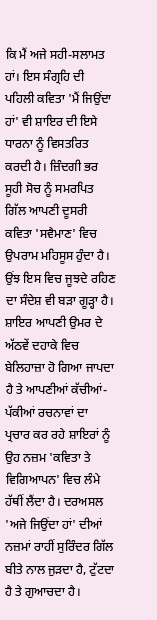ਕਿ ਮੈਂ ਅਜੇ ਸਹੀ-ਸਲਾਮਤ ਹਾਂ। ਇਸ ਸੰਗ੍ਰਹਿ ਦੀ ਪਹਿਲੀ ਕਵਿਤਾ 'ਮੈਂ ਜਿਉਂਦਾ ਹਾਂ' ਵੀ ਸ਼ਾਇਰ ਦੀ ਇਸੇ ਧਾਰਨਾ ਨੂੰ ਵਿਸਤਰਿਤ ਕਰਦੀ ਹੈ। ਜ਼ਿੰਦਗੀ ਭਰ ਸੂਹੀ ਸੋਚ ਨੂੰ ਸਮਰਪਿਤ ਗਿੱਲ ਆਪਣੀ ਦੂਸਰੀ ਕਵਿਤਾ 'ਸਵੈਮਾਣ' ਵਿਚ ਉਪਰਾਮ ਮਹਿਸੂਸ ਹੁੰਦਾ ਹੈ। ਉਂਝ ਇਸ ਵਿਚ ਜੂਝਦੇ ਰਹਿਣ ਦਾ ਸੰਦੇਸ਼ ਵੀ ਬੜਾ ਗੂੜ੍ਹਾ ਹੈ। ਸ਼ਾਇਰ ਆਪਣੀ ਉਮਰ ਦੇ ਅੱਠਵੇਂ ਦਹਾਕੇ ਵਿਚ ਬੇਲਿਹਾਜ਼ਾ ਹੋ ਗਿਆ ਜਾਪਦਾ ਹੈ ਤੇ ਆਪਣੀਆਂ ਕੱਚੀਆਂ-ਪੱਕੀਆਂ ਰਚਨਾਵਾਂ ਦਾ ਪ੍ਰਚਾਰ ਕਰ ਰਹੇ ਸ਼ਾਇਰਾਂ ਨੂੰ ਉਹ ਨਜ਼ਮ 'ਕਵਿਤਾ ਤੇ ਵਿਗਿਆਪਨ' ਵਿਚ ਲੰਮੇ ਹੱਥੀਂ ਲੈਂਦਾ ਹੈ। ਦਰਅਸਲ 'ਅਜੇ ਜਿਉਂਦਾ ਹਾਂ' ਦੀਆਂ ਨਜ਼ਮਾਂ ਰਾਹੀਂ ਸੁਰਿੰਦਰ ਗਿੱਲ ਬੀਤੇ ਨਾਲ ਜੁੜਦਾ ਹੈ, ਟੁੱਟਦਾ ਹੈ ਤੇ ਗੁਆਚਦਾ ਹੈ।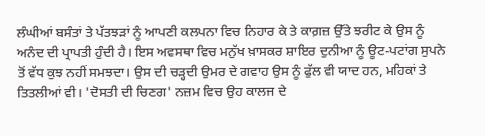ਲੰਘੀਆਂ ਬਸੰਤਾਂ ਤੇ ਪੱਤਝੜਾਂ ਨੂੰ ਆਪਣੀ ਕਲਪਨਾ ਵਿਚ ਨਿਹਾਰ ਕੇ ਤੇ ਕਾਗ਼ਜ਼ ਉੱਤੇ ਝਰੀਟ ਕੇ ਉਸ ਨੂੰ ਅਨੰਦ ਦੀ ਪ੍ਰਾਪਤੀ ਹੁੰਦੀ ਹੈ। ਇਸ ਅਵਸਥਾ ਵਿਚ ਮਨੁੱਖ ਖ਼ਾਸਕਰ ਸ਼ਾਇਰ ਦੁਨੀਆ ਨੂੰ ਊਟ-ਪਟਾਂਗ ਸੁਪਨੇ ਤੋਂ ਵੱਧ ਕੁਝ ਨਹੀਂ ਸਮਝਦਾ। ਉਸ ਦੀ ਚੜ੍ਹਦੀ ਉਮਰ ਦੇ ਗਵਾਹ ਉਸ ਨੂੰ ਫੁੱਲ ਵੀ ਯਾਦ ਹਨ, ਮਹਿਕਾਂ ਤੇ ਤਿਤਲੀਆਂ ਵੀ। 'ਦੋਸਤੀ ਦੀ ਚਿਣਗ' ਨਜ਼ਮ ਵਿਚ ਉਹ ਕਾਲਜ ਦੇ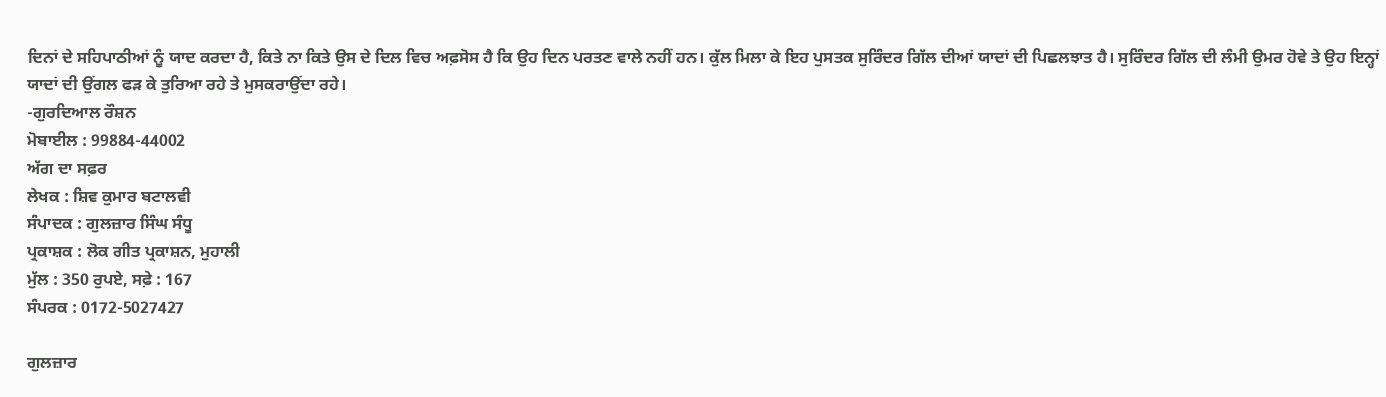ਦਿਨਾਂ ਦੇ ਸਹਿਪਾਠੀਆਂ ਨੂੰ ਯਾਦ ਕਰਦਾ ਹੈ, ਕਿਤੇ ਨਾ ਕਿਤੇ ਉਸ ਦੇ ਦਿਲ ਵਿਚ ਅਫ਼ਸੋਸ ਹੈ ਕਿ ਉਹ ਦਿਨ ਪਰਤਣ ਵਾਲੇ ਨਹੀਂ ਹਨ। ਕੁੱਲ ਮਿਲਾ ਕੇ ਇਹ ਪੁਸਤਕ ਸੁਰਿੰਦਰ ਗਿੱਲ ਦੀਆਂ ਯਾਦਾਂ ਦੀ ਪਿਛਲਝਾਤ ਹੈ। ਸੁਰਿੰਦਰ ਗਿੱਲ ਦੀ ਲੰਮੀ ਉਮਰ ਹੋਵੇ ਤੇ ਉਹ ਇਨ੍ਹਾਂ ਯਾਦਾਂ ਦੀ ਉਂਗਲ ਫੜ ਕੇ ਤੁਰਿਆ ਰਹੇ ਤੇ ਮੁਸਕਰਾਉਂਦਾ ਰਹੇ।
-ਗੁਰਦਿਆਲ ਰੌਸ਼ਨ
ਮੋਬਾਈਲ : 99884-44002
ਅੱਗ ਦਾ ਸਫ਼ਰ
ਲੇਖਕ : ਸ਼ਿਵ ਕੁਮਾਰ ਬਟਾਲਵੀ
ਸੰਪਾਦਕ : ਗੁਲਜ਼ਾਰ ਸਿੰਘ ਸੰਧੂ
ਪ੍ਰਕਾਸ਼ਕ : ਲੋਕ ਗੀਤ ਪ੍ਰਕਾਸ਼ਨ, ਮੁਹਾਲੀ
ਮੁੱਲ : 350 ਰੁਪਏ, ਸਫ਼ੇ : 167
ਸੰਪਰਕ : 0172-5027427

ਗੁਲਜ਼ਾਰ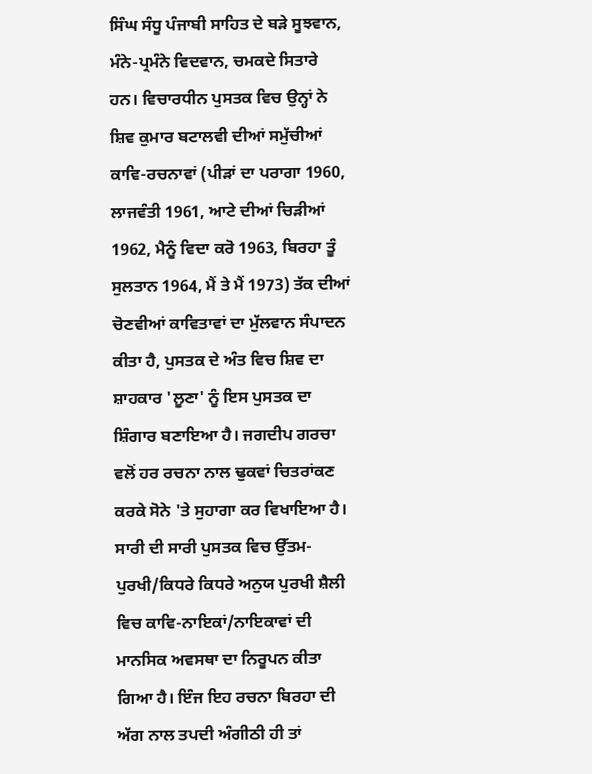ਸਿੰਘ ਸੰਧੂ ਪੰਜਾਬੀ ਸਾਹਿਤ ਦੇ ਬੜੇ ਸੂਝਵਾਨ, ਮੰਨੇ-ਪ੍ਰਮੰਨੇ ਵਿਦਵਾਨ, ਚਮਕਦੇ ਸਿਤਾਰੇ ਹਨ। ਵਿਚਾਰਧੀਨ ਪੁਸਤਕ ਵਿਚ ਉਨ੍ਹਾਂ ਨੇ ਸ਼ਿਵ ਕੁਮਾਰ ਬਟਾਲਵੀ ਦੀਆਂ ਸਮੁੱਚੀਆਂ ਕਾਵਿ-ਰਚਨਾਵਾਂ (ਪੀੜਾਂ ਦਾ ਪਰਾਗਾ 1960, ਲਾਜਵੰਤੀ 1961, ਆਟੇ ਦੀਆਂ ਚਿੜੀਆਂ 1962, ਮੈਨੂੰ ਵਿਦਾ ਕਰੋ 1963, ਬਿਰਹਾ ਤੂੰ ਸੁਲਤਾਨ 1964, ਮੈਂ ਤੇ ਮੈਂ 1973) ਤੱਕ ਦੀਆਂ ਚੋਣਵੀਆਂ ਕਾਵਿਤਾਵਾਂ ਦਾ ਮੁੱਲਵਾਨ ਸੰਪਾਦਨ ਕੀਤਾ ਹੈ, ਪੁਸਤਕ ਦੇ ਅੰਤ ਵਿਚ ਸ਼ਿਵ ਦਾ ਸ਼ਾਹਕਾਰ 'ਲੂਣਾ' ਨੂੰ ਇਸ ਪੁਸਤਕ ਦਾ ਸ਼ਿੰਗਾਰ ਬਣਾਇਆ ਹੈ। ਜਗਦੀਪ ਗਰਚਾ ਵਲੋਂ ਹਰ ਰਚਨਾ ਨਾਲ ਢੁਕਵਾਂ ਚਿਤਰਾਂਕਣ ਕਰਕੇ ਸੋਨੇ 'ਤੇ ਸੁਹਾਗਾ ਕਰ ਵਿਖਾਇਆ ਹੈ। ਸਾਰੀ ਦੀ ਸਾਰੀ ਪੁਸਤਕ ਵਿਚ ਉੱਤਮ-ਪੁਰਖੀ/ਕਿਧਰੇ ਕਿਧਰੇ ਅਨੁਯ ਪੁਰਖੀ ਸ਼ੈਲੀ ਵਿਚ ਕਾਵਿ-ਨਾਇਕਾਂ/ਨਾਇਕਾਵਾਂ ਦੀ ਮਾਨਸਿਕ ਅਵਸਥਾ ਦਾ ਨਿਰੂਪਨ ਕੀਤਾ ਗਿਆ ਹੈ। ਇੰਜ ਇਹ ਰਚਨਾ ਬਿਰਹਾ ਦੀ ਅੱਗ ਨਾਲ ਤਪਦੀ ਅੰਗੀਠੀ ਹੀ ਤਾਂ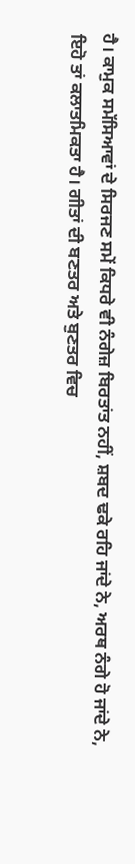ਹੈ। ਕਾਮੁਕ ਸਮੱਸਿਆਵਾਂ ਦੇ ਸਿਰਜਣ ਸਮੇਂ ਕਿਧਰੇ ਵੀ ਨੰਗੇਜ਼ ਬਿਰਤਾਂਤ ਨਹੀਂ, ਸ਼ਬਦ ਢਕੇ ਰਹਿ ਜਾਂਦੇ ਨੇ, ਅਰਥ ਨੰਗੇ ਹੋ ਜਾਂਦੇ ਨੇ, ਇਹੋ ਤਾਂ ਕਲਾਤਮਿਕਤਾ ਹੈ। ਗੀਤਾਂ ਦੀ ਬਣਤਰ ਅਤੇ ਬੁਣਤਰ ਵਿਚ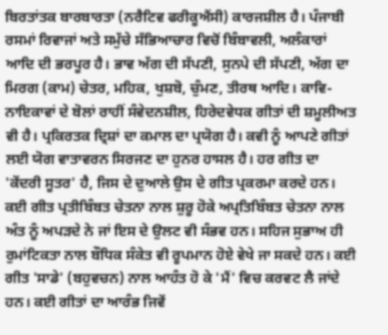ਬਿਰਤਾਂਤਕ ਬਾਰਬਾਰਤਾ (ਨਰੈਟਿਵ ਫਰੀਕੂਐਂਸੀ) ਕਾਰਜਸ਼ੀਲ ਹੈ। ਪੰਜਾਬੀ ਰਸਮਾਂ ਰਿਵਾਜਾਂ ਅਤੇ ਸਮੁੱਚੇ ਸੱਭਿਆਚਾਰ ਵਿਚੋਂ ਬਿੰਬਾਵਲੀ, ਅਲੰਕਾਰਾਂ ਆਦਿ ਦੀ ਭਰਪੂਰ ਹੈ। ਭਾਵ ਅੱਗ ਦੀ ਸੱਪਣੀ, ਸੁਨਪੇ ਦੀ ਸੱਪਣੀ, ਅੱਗ ਦਾ ਮਿਰਗ (ਕਾਮ) ਚੇਤਰ, ਮਹਿਕ, ਖੁਸ਼ਬੋ, ਚੁੰਮਣ, ਤੀਰਥ ਆਦਿ। ਕਾਵਿ-ਨਾਇਕਾਵਾਂ ਦੇ ਬੋਲਾਂ ਰਾਹੀਂ ਸੰਵੇਦਨਸ਼ੀਲ, ਹਿਰੇਦਵੇਧਕ ਗੀਤਾਂ ਦੀ ਸ਼ਮੂਲੀਅਤ ਵੀ ਹੈ। ਪ੍ਰਕਿਰਤਕ ਦ੍ਰਿਸ਼ਾਂ ਦਾ ਕਮਾਲ ਦਾ ਪ੍ਰਯੋਗ ਹੈ। ਕਵੀ ਨੂੰ ਆਪਣੇ ਗੀਤਾਂ ਲਈ ਯੋਗ ਵਾਤਾਵਰਨ ਸਿਰਜਣ ਦਾ ਹੁਨਰ ਹਾਸਲ ਹੈ। ਹਰ ਗੀਤ ਦਾ 'ਕੇਂਦਰੀ ਸੂਤਰ' ਹੈ, ਜਿਸ ਦੇ ਦੁਆਲੇ ਉਸ ਦੇ ਗੀਤ ਪ੍ਰਕਰਮਾ ਕਰਦੇ ਹਨ। ਕਈ ਗੀਤ ਪ੍ਰਤੀਬਿੰਬਤ ਚੇਤਨਾ ਨਾਲ ਸ਼ੁਰੂ ਹੋਕੇ ਅਪ੍ਰਤਿਬਿੰਬਤ ਚੇਤਨਾ ਨਾਲ ਅੰਤ ਨੂੰ ਅਪੜਦੇ ਨੇ ਜਾਂ ਇਸ ਦੇ ਉਲਟ ਵੀ ਸੰਭਵ ਹਨ। ਸਹਿਜ ਸੁਭਾਅ ਹੀ ਰੁਮਾਂਟਿਕਤਾ ਨਾਲ ਬੌਧਿਕ ਸੰਕੇਤ ਵੀ ਰੂਪਮਾਨ ਹੋਏ ਵੇਖੇ ਜਾ ਸਕਦੇ ਹਨ। ਕਈ ਗੀਤ 'ਸਾਡੇ' (ਬਹੁਵਚਨ) ਨਾਲ ਆਹੰਤ ਹੋ ਕੇ 'ਮੈਂ' ਵਿਚ ਕਰਵਟ ਲੈ ਜਾਂਦੇ ਹਨ। ਕਈ ਗੀਤਾਂ ਦਾ ਆਰੰਭ ਜਿਵੇਂ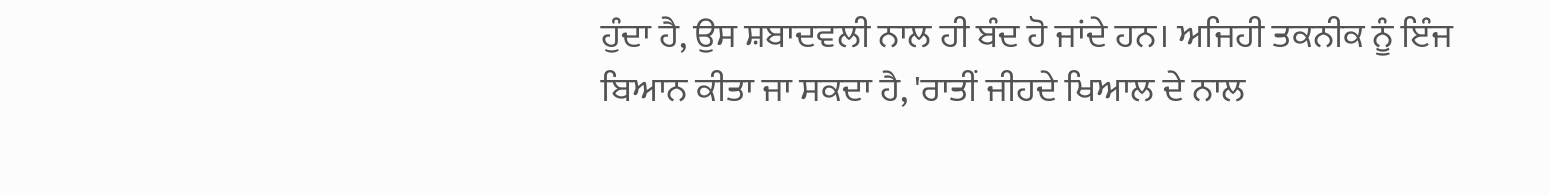ਹੁੰਦਾ ਹੈ, ਉਸ ਸ਼ਬਾਦਵਲੀ ਨਾਲ ਹੀ ਬੰਦ ਹੋ ਜਾਂਦੇ ਹਨ। ਅਜਿਹੀ ਤਕਨੀਕ ਨੂੰ ਇੰਜ ਬਿਆਨ ਕੀਤਾ ਜਾ ਸਕਦਾ ਹੈ, 'ਰਾਤੀਂ ਜੀਹਦੇ ਖਿਆਲ ਦੇ ਨਾਲ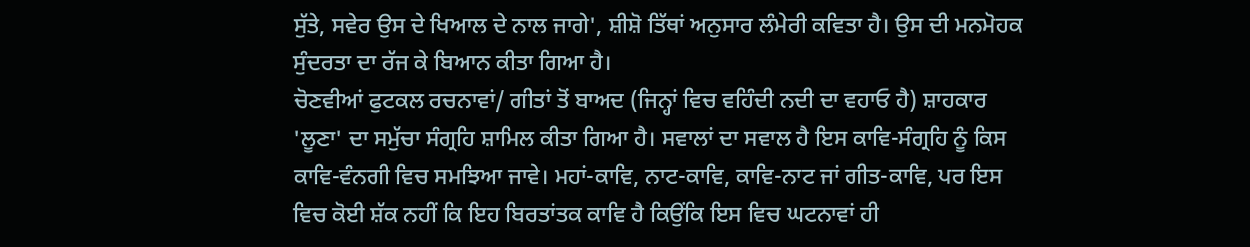ਸੁੱਤੇ, ਸਵੇਰ ਉਸ ਦੇ ਖਿਆਲ ਦੇ ਨਾਲ ਜਾਗੇ', ਸ਼ੀਸ਼ੋ ਤਿੱਥਾਂ ਅਨੁਸਾਰ ਲੰਮੇਰੀ ਕਵਿਤਾ ਹੈ। ਉਸ ਦੀ ਮਨਮੋਹਕ ਸੁੰਦਰਤਾ ਦਾ ਰੱਜ ਕੇ ਬਿਆਨ ਕੀਤਾ ਗਿਆ ਹੈ।
ਚੋਣਵੀਆਂ ਫੁਟਕਲ ਰਚਨਾਵਾਂ/ ਗੀਤਾਂ ਤੋਂ ਬਾਅਦ (ਜਿਨ੍ਹਾਂ ਵਿਚ ਵਹਿੰਦੀ ਨਦੀ ਦਾ ਵਹਾਓ ਹੈ) ਸ਼ਾਹਕਾਰ 'ਲੂਣਾ' ਦਾ ਸਮੁੱਚਾ ਸੰਗ੍ਰਹਿ ਸ਼ਾਮਿਲ ਕੀਤਾ ਗਿਆ ਹੈ। ਸਵਾਲਾਂ ਦਾ ਸਵਾਲ ਹੈ ਇਸ ਕਾਵਿ-ਸੰਗ੍ਰਹਿ ਨੂੰ ਕਿਸ ਕਾਵਿ-ਵੰਨਗੀ ਵਿਚ ਸਮਝਿਆ ਜਾਵੇ। ਮਹਾਂ-ਕਾਵਿ, ਨਾਟ-ਕਾਵਿ, ਕਾਵਿ-ਨਾਟ ਜਾਂ ਗੀਤ-ਕਾਵਿ, ਪਰ ਇਸ ਵਿਚ ਕੋਈ ਸ਼ੱਕ ਨਹੀਂ ਕਿ ਇਹ ਬਿਰਤਾਂਤਕ ਕਾਵਿ ਹੈ ਕਿਉਂਕਿ ਇਸ ਵਿਚ ਘਟਨਾਵਾਂ ਹੀ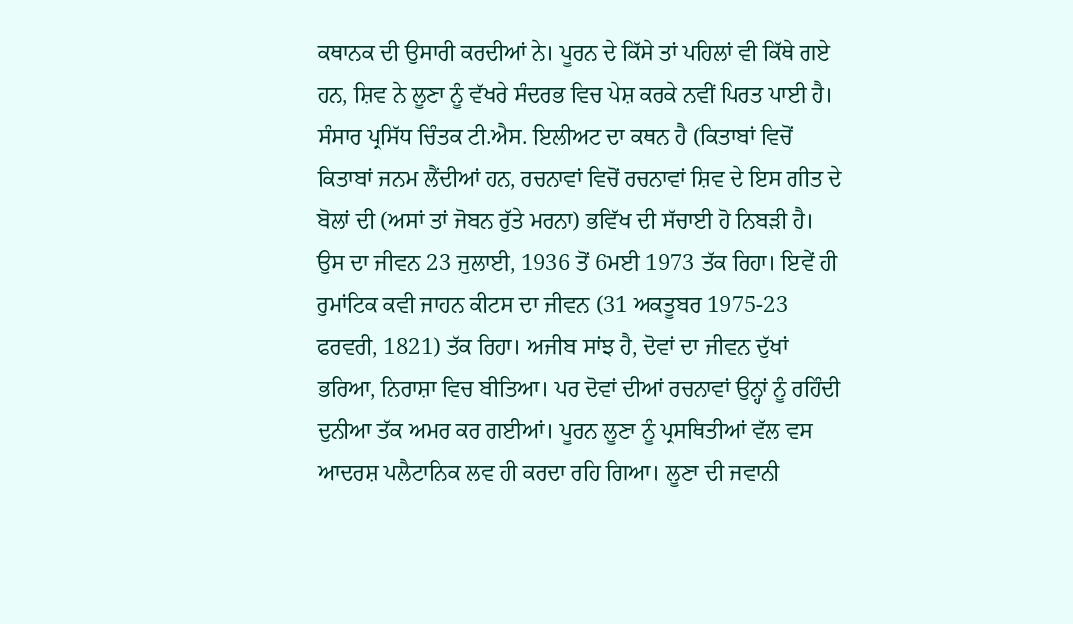ਕਥਾਨਕ ਦੀ ਉਸਾਰੀ ਕਰਦੀਆਂ ਨੇ। ਪੂਰਨ ਦੇ ਕਿੱਸੇ ਤਾਂ ਪਹਿਲਾਂ ਵੀ ਕਿੱਥੇ ਗਏ ਹਨ, ਸ਼ਿਵ ਨੇ ਲੂਣਾ ਨੂੰ ਵੱਖਰੇ ਸੰਦਰਭ ਵਿਚ ਪੇਸ਼ ਕਰਕੇ ਨਵੀਂ ਪਿਰਤ ਪਾਈ ਹੈ। ਸੰਸਾਰ ਪ੍ਰਸਿੱਧ ਚਿੰਤਕ ਟੀ.ਐਸ. ਇਲੀਅਟ ਦਾ ਕਥਨ ਹੈ (ਕਿਤਾਬਾਂ ਵਿਚੋਂ ਕਿਤਾਬਾਂ ਜਨਮ ਲੈਂਦੀਆਂ ਹਨ, ਰਚਨਾਵਾਂ ਵਿਚੋਂ ਰਚਨਾਵਾਂ ਸ਼ਿਵ ਦੇ ਇਸ ਗੀਤ ਦੇ ਬੋਲਾਂ ਦੀ (ਅਸਾਂ ਤਾਂ ਜੋਬਨ ਰੁੱਤੇ ਮਰਨਾ) ਭਵਿੱਖ ਦੀ ਸੱਚਾਈ ਹੋ ਨਿਬੜੀ ਹੈ। ਉਸ ਦਾ ਜੀਵਨ 23 ਜੁਲਾਈ, 1936 ਤੋਂ 6ਮਈ 1973 ਤੱਕ ਰਿਹਾ। ਇਵੇਂ ਹੀ ਰੁਮਾਂਟਿਕ ਕਵੀ ਜਾਹਨ ਕੀਟਸ ਦਾ ਜੀਵਨ (31 ਅਕਤੂਬਰ 1975-23 ਫਰਵਰੀ, 1821) ਤੱਕ ਰਿਹਾ। ਅਜੀਬ ਸਾਂਝ ਹੈ, ਦੋਵਾਂ ਦਾ ਜੀਵਨ ਦੁੱਖਾਂ ਭਰਿਆ, ਨਿਰਾਸ਼ਾ ਵਿਚ ਬੀਤਿਆ। ਪਰ ਦੋਵਾਂ ਦੀਆਂ ਰਚਨਾਵਾਂ ਉਨ੍ਹਾਂ ਨੂੰ ਰਹਿੰਦੀ ਦੁਨੀਆ ਤੱਕ ਅਮਰ ਕਰ ਗਈਆਂ। ਪੂਰਨ ਲੂਣਾ ਨੂੰ ਪ੍ਰਸਥਿਤੀਆਂ ਵੱਲ ਵਸ ਆਦਰਸ਼ ਪਲੈਟਾਨਿਕ ਲਵ ਹੀ ਕਰਦਾ ਰਹਿ ਗਿਆ। ਲੂਣਾ ਦੀ ਜਵਾਨੀ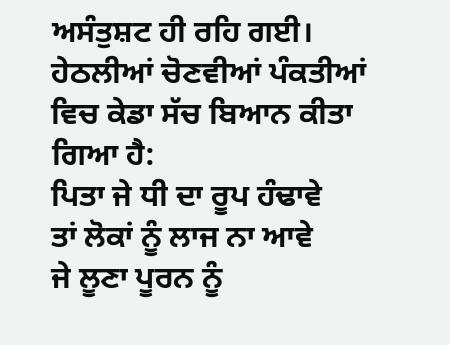ਅਸੰਤੁਸ਼ਟ ਹੀ ਰਹਿ ਗਈ। ਹੇਠਲੀਆਂ ਚੋਣਵੀਆਂ ਪੰਕਤੀਆਂ ਵਿਚ ਕੇਡਾ ਸੱਚ ਬਿਆਨ ਕੀਤਾ ਗਿਆ ਹੈ:
ਪਿਤਾ ਜੇ ਧੀ ਦਾ ਰੂਪ ਹੰਢਾਵੇ
ਤਾਂ ਲੋਕਾਂ ਨੂੰ ਲਾਜ ਨਾ ਆਵੇ
ਜੇ ਲੂਣਾ ਪੂਰਨ ਨੂੰ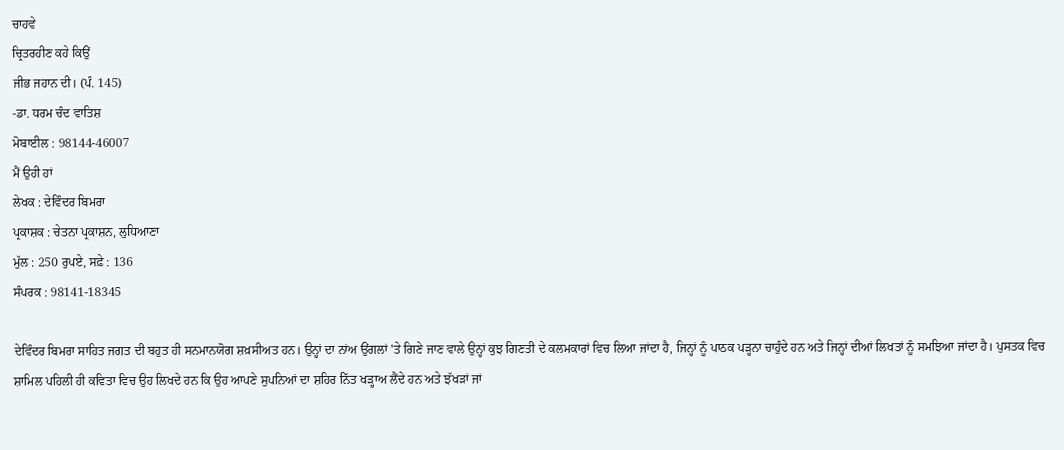ਚਾਹਵੇ
ਚ੍ਰਿਤਰਹੀਣ ਕਹੇ ਕਿਉਂ
ਜੀਭ ਜਹਾਨ ਦੀ। (ਪੰ. 145)
-ਡਾ. ਧਰਮ ਚੰਦ ਵਾਤਿਸ਼
ਮੋਬਾਈਲ : 98144-46007
ਮੈਂ ਉਹੀ ਹਾਂ
ਲੇਖਕ : ਦੇਵਿੰਦਰ ਬਿਮਰਾ
ਪ੍ਰਕਾਸ਼ਕ : ਚੇਤਨਾ ਪ੍ਰਕਾਸ਼ਨ, ਲੁਧਿਆਣਾ
ਮੁੱਲ : 250 ਰੁਪਏ, ਸਫ਼ੇ : 136
ਸੰਪਰਕ : 98141-18345

ਦੇਵਿੰਦਰ ਬਿਮਰਾ ਸਾਹਿਤ ਜਗਤ ਦੀ ਬਹੁਤ ਹੀ ਸਨਮਾਨਯੋਗ ਸ਼ਖ਼ਸੀਅਤ ਹਨ। ਉਨ੍ਹਾਂ ਦਾ ਨਾਂਅ ਉਂਗਲਾਂ 'ਤੇ ਗਿਣੇ ਜਾਣ ਵਾਲੇ ਉਨ੍ਹਾਂ ਕੁਝ ਗਿਣਤੀ ਦੇ ਕਲਮਕਾਰਾਂ ਵਿਚ ਲਿਆ ਜਾਂਦਾ ਹੈ, ਜਿਨ੍ਹਾਂ ਨੂੰ ਪਾਠਕ ਪੜ੍ਹਨਾ ਚਾਹੁੰਦੇ ਹਨ ਅਤੇ ਜਿਨ੍ਹਾਂ ਦੀਆਂ ਲਿਖਤਾਂ ਨੂੰ ਸਮਝਿਆ ਜਾਂਦਾ ਹੈ। ਪੁਸਤਕ ਵਿਚ ਸ਼ਾਮਿਲ ਪਹਿਲੀ ਹੀ ਕਵਿਤਾ ਵਿਚ ਉਹ ਲਿਖਦੇ ਹਨ ਕਿ ਉਹ ਆਪਣੇ ਸੁਪਨਿਆਂ ਦਾ ਸ਼ਹਿਰ ਨਿੱਤ ਖੜ੍ਹਾਅ ਲੈਂਦੇ ਹਨ ਅਤੇ ਝੱਖੜਾਂ ਜਾਂ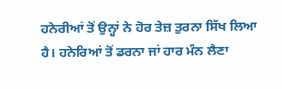ਹਨੇਰੀਆਂ ਤੋਂ ਉਨ੍ਹਾਂ ਨੇ ਹੋਰ ਤੇਜ਼ ਤੁਰਨਾ ਸਿੱਖ ਲਿਆ ਹੈ। ਹਨੇਰਿਆਂ ਤੋਂ ਡਰਨਾ ਜਾਂ ਹਾਰ ਮੰਨ ਲੈਣਾ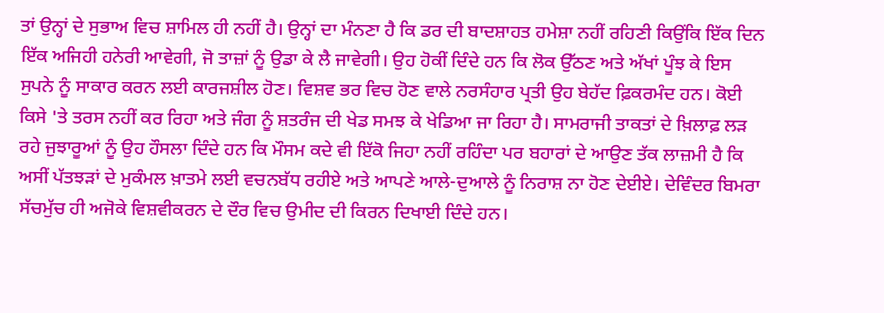ਤਾਂ ਉਨ੍ਹਾਂ ਦੇ ਸੁਭਾਅ ਵਿਚ ਸ਼ਾਮਿਲ ਹੀ ਨਹੀਂ ਹੈ। ਉਨ੍ਹਾਂ ਦਾ ਮੰਨਣਾ ਹੈ ਕਿ ਡਰ ਦੀ ਬਾਦਸ਼ਾਹਤ ਹਮੇਸ਼ਾ ਨਹੀਂ ਰਹਿਣੀ ਕਿਉਂਕਿ ਇੱਕ ਦਿਨ ਇੱਕ ਅਜਿਹੀ ਹਨੇਰੀ ਆਵੇਗੀ, ਜੋ ਤਾਜ਼ਾਂ ਨੂੰ ਉਡਾ ਕੇ ਲੈ ਜਾਵੇਗੀ। ਉਹ ਹੋਕੀਂ ਦਿੰਦੇ ਹਨ ਕਿ ਲੋਕ ਉੱਠਣ ਅਤੇ ਅੱਖਾਂ ਪੂੰਝ ਕੇ ਇਸ ਸੁਪਨੇ ਨੂੰ ਸਾਕਾਰ ਕਰਨ ਲਈ ਕਾਰਜਸ਼ੀਲ ਹੋਣ। ਵਿਸ਼ਵ ਭਰ ਵਿਚ ਹੋਣ ਵਾਲੇ ਨਰਸੰਹਾਰ ਪ੍ਰਤੀ ਉਹ ਬੇਹੱਦ ਫ਼ਿਕਰਮੰਦ ਹਨ। ਕੋਈ ਕਿਸੇ 'ਤੇ ਤਰਸ ਨਹੀਂ ਕਰ ਰਿਹਾ ਅਤੇ ਜੰਗ ਨੂੰ ਸ਼ਤਰੰਜ ਦੀ ਖੇਡ ਸਮਝ ਕੇ ਖੇਡਿਆ ਜਾ ਰਿਹਾ ਹੈ। ਸਾਮਰਾਜੀ ਤਾਕਤਾਂ ਦੇ ਖ਼ਿਲਾਫ਼ ਲੜ ਰਹੇ ਜੁਝਾਰੂਆਂ ਨੂੰ ਉਹ ਹੌਸਲਾ ਦਿੰਦੇ ਹਨ ਕਿ ਮੌਸਮ ਕਦੇ ਵੀ ਇੱਕੋ ਜਿਹਾ ਨਹੀਂ ਰਹਿੰਦਾ ਪਰ ਬਹਾਰਾਂ ਦੇ ਆਉਣ ਤੱਕ ਲਾਜ਼ਮੀ ਹੈ ਕਿ ਅਸੀਂ ਪੱਤਝੜਾਂ ਦੇ ਮੁਕੰਮਲ ਖ਼ਾਤਮੇ ਲਈ ਵਚਨਬੱਧ ਰਹੀਏ ਅਤੇ ਆਪਣੇ ਆਲੇ-ਦੁਆਲੇ ਨੂੰ ਨਿਰਾਸ਼ ਨਾ ਹੋਣ ਦੇਈਏ। ਦੇਵਿੰਦਰ ਬਿਮਰਾ ਸੱਚਮੁੱਚ ਹੀ ਅਜੋਕੇ ਵਿਸ਼ਵੀਕਰਨ ਦੇ ਦੌਰ ਵਿਚ ਉਮੀਦ ਦੀ ਕਿਰਨ ਦਿਖਾਈ ਦਿੰਦੇ ਹਨ।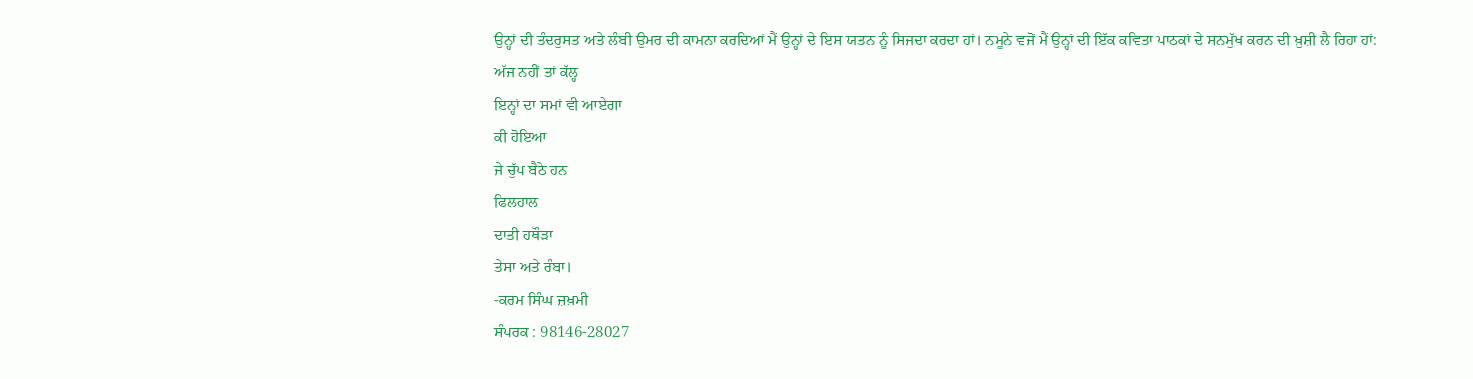ਉਨ੍ਹਾਂ ਦੀ ਤੰਦਰੁਸਤ ਅਤੇ ਲੰਬੀ ਉਮਰ ਦੀ ਕਾਮਨਾ ਕਰਦਿਆਂ ਮੈਂ ਉਨ੍ਹਾਂ ਦੇ ਇਸ ਯਤਨ ਨੂੰ ਸਿਜਦਾ ਕਰਦਾ ਹਾਂ। ਨਮੂਨੇ ਵਜੋਂ ਮੈਂ ਉਨ੍ਹਾਂ ਦੀ ਇੱਕ ਕਵਿਤਾ ਪਾਠਕਾਂ ਦੇ ਸਨਮੁੱਖ ਕਰਨ ਦੀ ਖ਼ੁਸ਼ੀ ਲੈ ਰਿਹਾ ਹਾਂ:
ਅੱਜ ਨਹੀਂ ਤਾਂ ਕੱਲ੍ਹ
ਇਨ੍ਹਾਂ ਦਾ ਸਮਾਂ ਵੀ ਆਏਗਾ
ਕੀ ਹੋਇਆ
ਜੇ ਚੁੱਪ ਬੈਠੇ ਹਨ
ਫਿਲਹਾਲ
ਦਾਤੀ ਹਥੌੜਾ
ਤੇਸਾ ਅਤੇ ਰੰਬਾ।
-ਕਰਮ ਸਿੰਘ ਜ਼ਖ਼ਮੀ
ਸੰਪਰਕ : 98146-28027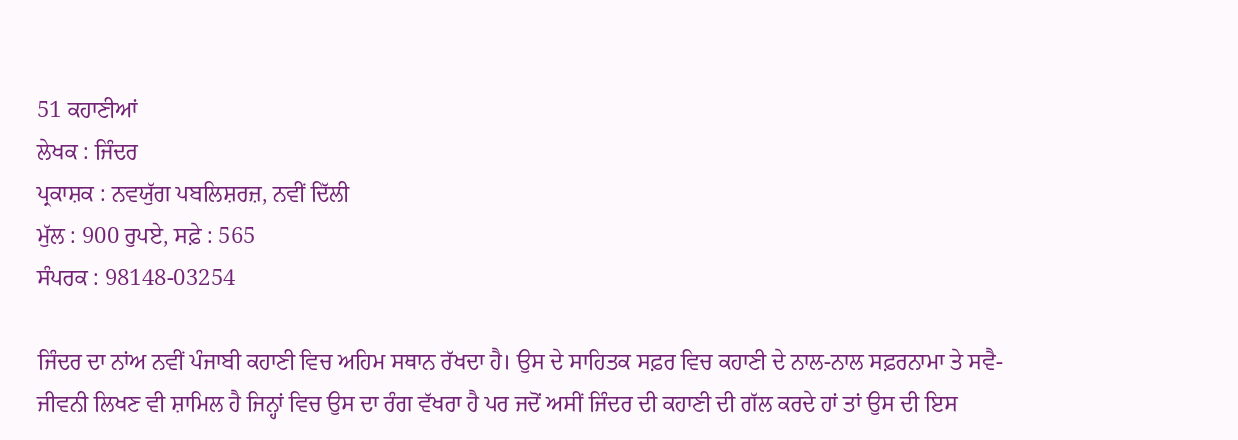51 ਕਹਾਣੀਆਂ
ਲੇਖਕ : ਜਿੰਦਰ
ਪ੍ਰਕਾਸ਼ਕ : ਨਵਯੁੱਗ ਪਬਲਿਸ਼ਰਜ਼, ਨਵੀਂ ਦਿੱਲੀ
ਮੁੱਲ : 900 ਰੁਪਏ, ਸਫ਼ੇ : 565
ਸੰਪਰਕ : 98148-03254

ਜਿੰਦਰ ਦਾ ਨਾਂਅ ਨਵੀਂ ਪੰਜਾਬੀ ਕਹਾਣੀ ਵਿਚ ਅਹਿਮ ਸਥਾਨ ਰੱਖਦਾ ਹੈ। ਉਸ ਦੇ ਸਾਹਿਤਕ ਸਫ਼ਰ ਵਿਚ ਕਹਾਣੀ ਦੇ ਨਾਲ-ਨਾਲ ਸਫ਼ਰਨਾਮਾ ਤੇ ਸਵੈ-ਜੀਵਨੀ ਲਿਖਣ ਵੀ ਸ਼ਾਮਿਲ ਹੈ ਜਿਨ੍ਹਾਂ ਵਿਚ ਉਸ ਦਾ ਰੰਗ ਵੱਖਰਾ ਹੈ ਪਰ ਜਦੋਂ ਅਸੀਂ ਜਿੰਦਰ ਦੀ ਕਹਾਣੀ ਦੀ ਗੱਲ ਕਰਦੇ ਹਾਂ ਤਾਂ ਉਸ ਦੀ ਇਸ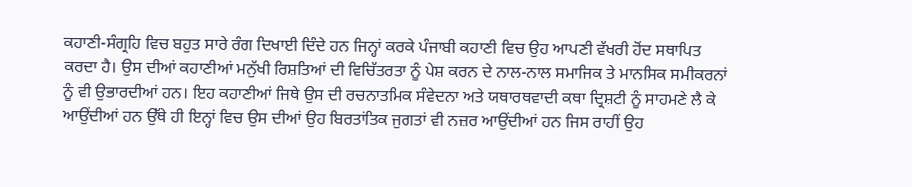ਕਹਾਣੀ-ਸੰਗ੍ਰਹਿ ਵਿਚ ਬਹੁਤ ਸਾਰੇ ਰੰਗ ਦਿਖਾਈ ਦਿੰਦੇ ਹਨ ਜਿਨ੍ਹਾਂ ਕਰਕੇ ਪੰਜਾਬੀ ਕਹਾਣੀ ਵਿਚ ਉਹ ਆਪਣੀ ਵੱਖਰੀ ਹੋਂਦ ਸਥਾਪਿਤ ਕਰਦਾ ਹੈ। ਉਸ ਦੀਆਂ ਕਹਾਣੀਆਂ ਮਨੁੱਖੀ ਰਿਸ਼ਤਿਆਂ ਦੀ ਵਿਚਿੱਤਰਤਾ ਨੂੰ ਪੇਸ਼ ਕਰਨ ਦੇ ਨਾਲ-ਨਾਲ ਸਮਾਜਿਕ ਤੇ ਮਾਨਸਿਕ ਸਮੀਕਰਨਾਂ ਨੂੰ ਵੀ ਉਭਾਰਦੀਆਂ ਹਨ। ਇਹ ਕਹਾਣੀਆਂ ਜਿਥੇ ਉਸ ਦੀ ਰਚਨਾਤਮਿਕ ਸੰਵੇਦਨਾ ਅਤੇ ਯਥਾਰਥਵਾਦੀ ਕਥਾ ਦ੍ਰਿਸ਼ਟੀ ਨੂੰ ਸਾਹਮਣੇ ਲੈ ਕੇ ਆਉਂਦੀਆਂ ਹਨ ਉੱਥੇ ਹੀ ਇਨ੍ਹਾਂ ਵਿਚ ਉਸ ਦੀਆਂ ਉਹ ਬਿਰਤਾਂਤਿਕ ਜੁਗਤਾਂ ਵੀ ਨਜ਼ਰ ਆਉਂਦੀਆਂ ਹਨ ਜਿਸ ਰਾਹੀਂ ਉਹ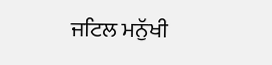ਜਟਿਲ ਮਨੁੱਖੀ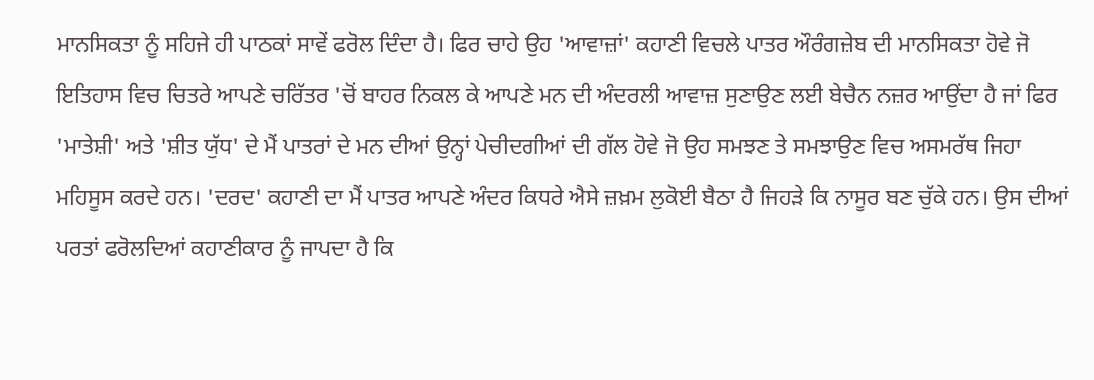ਮਾਨਸਿਕਤਾ ਨੂੰ ਸਹਿਜੇ ਹੀ ਪਾਠਕਾਂ ਸਾਵੇਂ ਫਰੋਲ ਦਿੰਦਾ ਹੈ। ਫਿਰ ਚਾਹੇ ਉਹ 'ਆਵਾਜ਼ਾਂ' ਕਹਾਣੀ ਵਿਚਲੇ ਪਾਤਰ ਔਰੰਗਜ਼ੇਬ ਦੀ ਮਾਨਸਿਕਤਾ ਹੋਵੇ ਜੋ ਇਤਿਹਾਸ ਵਿਚ ਚਿਤਰੇ ਆਪਣੇ ਚਰਿੱਤਰ 'ਚੋਂ ਬਾਹਰ ਨਿਕਲ ਕੇ ਆਪਣੇ ਮਨ ਦੀ ਅੰਦਰਲੀ ਆਵਾਜ਼ ਸੁਣਾਉਣ ਲਈ ਬੇਚੈਨ ਨਜ਼ਰ ਆਉਂਦਾ ਹੈ ਜਾਂ ਫਿਰ 'ਮਾਤੇਸ਼ੀ' ਅਤੇ 'ਸ਼ੀਤ ਯੁੱਧ' ਦੇ ਮੈਂ ਪਾਤਰਾਂ ਦੇ ਮਨ ਦੀਆਂ ਉਨ੍ਹਾਂ ਪੇਚੀਦਗੀਆਂ ਦੀ ਗੱਲ ਹੋਵੇ ਜੋ ਉਹ ਸਮਝਣ ਤੇ ਸਮਝਾਉਣ ਵਿਚ ਅਸਮਰੱਥ ਜਿਹਾ ਮਹਿਸੂਸ ਕਰਦੇ ਹਨ। 'ਦਰਦ' ਕਹਾਣੀ ਦਾ ਮੈਂ ਪਾਤਰ ਆਪਣੇ ਅੰਦਰ ਕਿਧਰੇ ਐਸੇ ਜ਼ਖ਼ਮ ਲੁਕੋਈ ਬੈਠਾ ਹੈ ਜਿਹੜੇ ਕਿ ਨਾਸੂਰ ਬਣ ਚੁੱਕੇ ਹਨ। ਉਸ ਦੀਆਂ ਪਰਤਾਂ ਫਰੋਲਦਿਆਂ ਕਹਾਣੀਕਾਰ ਨੂੰ ਜਾਪਦਾ ਹੈ ਕਿ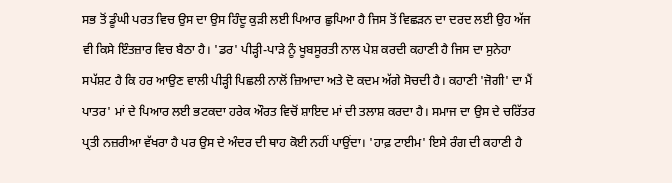ਸਭ ਤੋਂ ਡੂੰਘੀ ਪਰਤ ਵਿਚ ਉਸ ਦਾ ਉਸ ਹਿੰਦੂ ਕੁੜੀ ਲਈ ਪਿਆਰ ਛੁਪਿਆ ਹੈ ਜਿਸ ਤੋਂ ਵਿਛੜਨ ਦਾ ਦਰਦ ਲਈ ਉਹ ਅੱਜ ਵੀ ਕਿਸੇ ਇੰਤਜ਼ਾਰ ਵਿਚ ਬੈਠਾ ਹੈ। 'ਡਰ' ਪੀੜ੍ਹੀ-ਪਾੜੇ ਨੂੰ ਖੂਬਸੂਰਤੀ ਨਾਲ ਪੇਸ਼ ਕਰਦੀ ਕਹਾਣੀ ਹੈ ਜਿਸ ਦਾ ਸੁਨੇਹਾ ਸਪੱਸ਼ਟ ਹੈ ਕਿ ਹਰ ਆਉਣ ਵਾਲੀ ਪੀੜ੍ਹੀ ਪਿਛਲੀ ਨਾਲੋਂ ਜ਼ਿਆਦਾ ਅਤੇ ਦੋ ਕਦਮ ਅੱਗੇ ਸੋਚਦੀ ਹੈ। ਕਹਾਣੀ 'ਜੋਗੀ' ਦਾ ਮੈਂ ਪਾਤਰ' ਮਾਂ ਦੇ ਪਿਆਰ ਲਈ ਭਟਕਦਾ ਹਰੇਕ ਔਰਤ ਵਿਚੋਂ ਸ਼ਾਇਦ ਮਾਂ ਦੀ ਤਲਾਸ਼ ਕਰਦਾ ਹੈ। ਸਮਾਜ ਦਾ ਉਸ ਦੇ ਚਰਿੱਤਰ ਪ੍ਰਤੀ ਨਜ਼ਰੀਆ ਵੱਖਰਾ ਹੈ ਪਰ ਉਸ ਦੇ ਅੰਦਰ ਦੀ ਥਾਹ ਕੋਈ ਨਹੀਂ ਪਾਉਂਦਾ। 'ਹਾਫ਼ ਟਾਈਮ' ਇਸੇ ਰੰਗ ਦੀ ਕਹਾਣੀ ਹੈ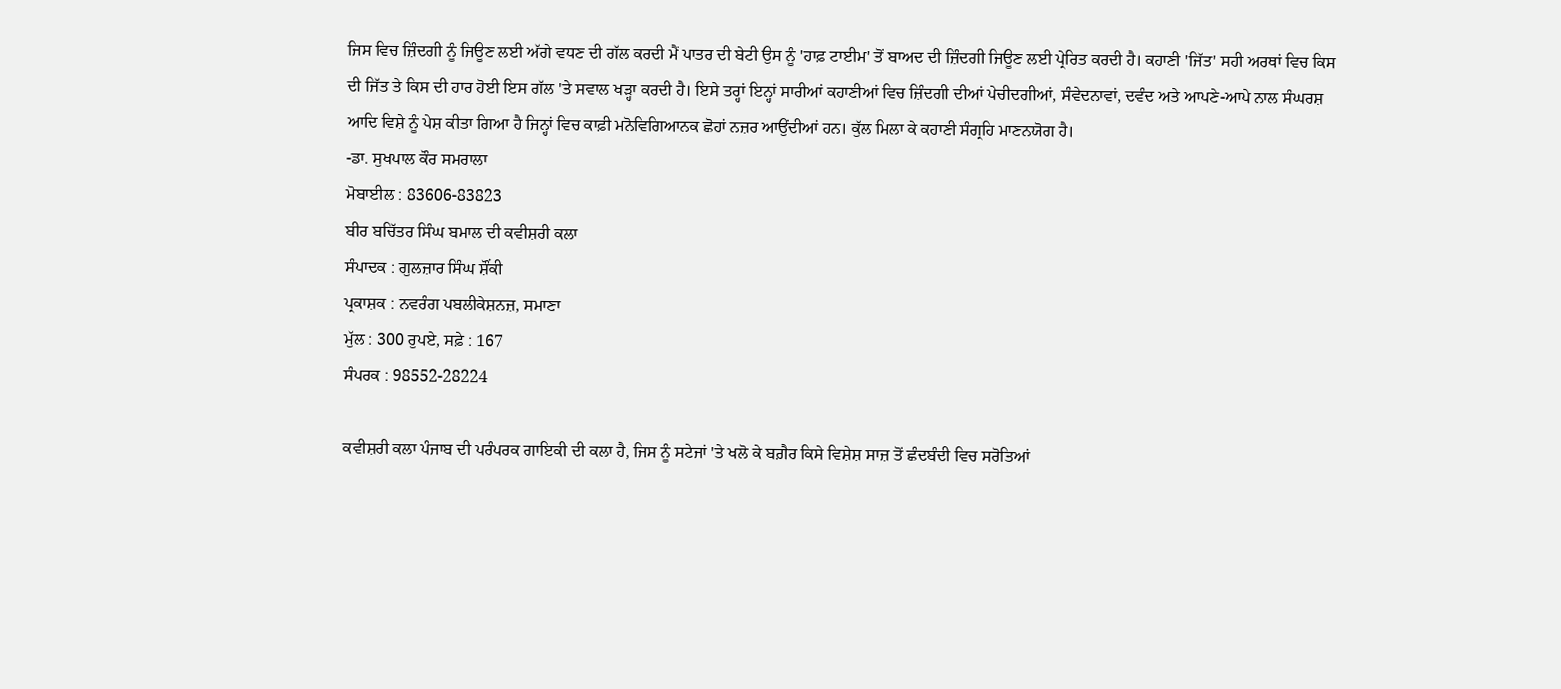ਜਿਸ ਵਿਚ ਜ਼ਿੰਦਗੀ ਨੂੰ ਜਿਊਣ ਲਈ ਅੱਗੇ ਵਧਣ ਦੀ ਗੱਲ ਕਰਦੀ ਮੈਂ ਪਾਤਰ ਦੀ ਬੇਟੀ ਉਸ ਨੂੰ 'ਹਾਫ਼ ਟਾਈਮ' ਤੋਂ ਬਾਅਦ ਦੀ ਜ਼ਿੰਦਗੀ ਜਿਊਣ ਲਈ ਪ੍ਰੇਰਿਤ ਕਰਦੀ ਹੈ। ਕਹਾਣੀ 'ਜਿੱਤ' ਸਹੀ ਅਰਥਾਂ ਵਿਚ ਕਿਸ ਦੀ ਜਿੱਤ ਤੇ ਕਿਸ ਦੀ ਹਾਰ ਹੋਈ ਇਸ ਗੱਲ 'ਤੇ ਸਵਾਲ ਖੜ੍ਹਾ ਕਰਦੀ ਹੈ। ਇਸੇ ਤਰ੍ਹਾਂ ਇਨ੍ਹਾਂ ਸਾਰੀਆਂ ਕਹਾਣੀਆਂ ਵਿਚ ਜ਼ਿੰਦਗੀ ਦੀਆਂ ਪੇਚੀਦਗੀਆਂ, ਸੰਵੇਦਨਾਵਾਂ, ਦਵੰਦ ਅਤੇ ਆਪਣੇ-ਆਪੇ ਨਾਲ ਸੰਘਰਸ਼ ਆਦਿ ਵਿਸ਼ੇ ਨੂੰ ਪੇਸ਼ ਕੀਤਾ ਗਿਆ ਹੈ ਜਿਨ੍ਹਾਂ ਵਿਚ ਕਾਫ਼ੀ ਮਨੋਵਿਗਿਆਨਕ ਛੋਹਾਂ ਨਜ਼ਰ ਆਉਂਦੀਆਂ ਹਨ। ਕੁੱਲ ਮਿਲਾ ਕੇ ਕਹਾਣੀ ਸੰਗ੍ਰਹਿ ਮਾਣਨਯੋਗ ਹੈ।
-ਡਾ. ਸੁਖਪਾਲ ਕੌਰ ਸਮਰਾਲਾ
ਮੋਬਾਈਲ : 83606-83823
ਬੀਰ ਬਚਿੱਤਰ ਸਿੰਘ ਬਮਾਲ ਦੀ ਕਵੀਸ਼ਰੀ ਕਲਾ
ਸੰਪਾਦਕ : ਗੁਲਜ਼ਾਰ ਸਿੰਘ ਸ਼ੌਂਕੀ
ਪ੍ਰਕਾਸ਼ਕ : ਨਵਰੰਗ ਪਬਲੀਕੇਸ਼ਨਜ਼, ਸਮਾਣਾ
ਮੁੱਲ : 300 ਰੁਪਏ, ਸਫ਼ੇ : 167
ਸੰਪਰਕ : 98552-28224

ਕਵੀਸ਼ਰੀ ਕਲਾ ਪੰਜਾਬ ਦੀ ਪਰੰਪਰਕ ਗਾਇਕੀ ਦੀ ਕਲਾ ਹੈ, ਜਿਸ ਨੂੰ ਸਟੇਜਾਂ 'ਤੇ ਖਲੋ ਕੇ ਬਗ਼ੈਰ ਕਿਸੇ ਵਿਸ਼ੇਸ਼ ਸਾਜ਼ ਤੋਂ ਛੰਦਬੰਦੀ ਵਿਚ ਸਰੋਤਿਆਂ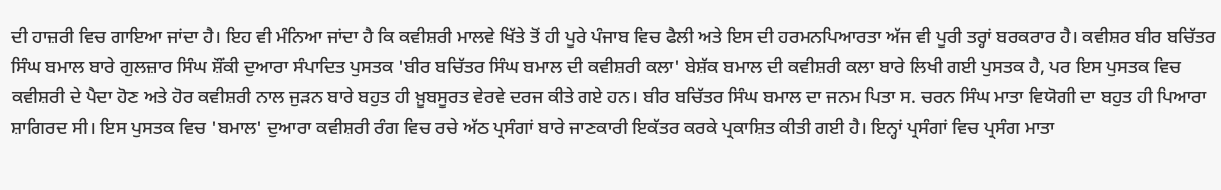ਦੀ ਹਾਜ਼ਰੀ ਵਿਚ ਗਾਇਆ ਜਾਂਦਾ ਹੈ। ਇਹ ਵੀ ਮੰਨਿਆ ਜਾਂਦਾ ਹੈ ਕਿ ਕਵੀਸ਼ਰੀ ਮਾਲਵੇ ਖਿੱਤੇ ਤੋਂ ਹੀ ਪੂਰੇ ਪੰਜਾਬ ਵਿਚ ਫੈਲੀ ਅਤੇ ਇਸ ਦੀ ਹਰਮਨਪਿਆਰਤਾ ਅੱਜ ਵੀ ਪੂਰੀ ਤਰ੍ਹਾਂ ਬਰਕਰਾਰ ਹੈ। ਕਵੀਸ਼ਰ ਬੀਰ ਬਚਿੱਤਰ ਸਿੰਘ ਬਮਾਲ ਬਾਰੇ ਗੁਲਜ਼ਾਰ ਸਿੰਘ ਸ਼ੌਂਕੀ ਦੁਆਰਾ ਸੰਪਾਦਿਤ ਪੁਸਤਕ 'ਬੀਰ ਬਚਿੱਤਰ ਸਿੰਘ ਬਮਾਲ ਦੀ ਕਵੀਸ਼ਰੀ ਕਲਾ' ਬੇਸ਼ੱਕ ਬਮਾਲ ਦੀ ਕਵੀਸ਼ਰੀ ਕਲਾ ਬਾਰੇ ਲਿਖੀ ਗਈ ਪੁਸਤਕ ਹੈ, ਪਰ ਇਸ ਪੁਸਤਕ ਵਿਚ ਕਵੀਸ਼ਰੀ ਦੇ ਪੈਦਾ ਹੋਣ ਅਤੇ ਹੋਰ ਕਵੀਸ਼ਰੀ ਨਾਲ ਜੁੜਨ ਬਾਰੇ ਬਹੁਤ ਹੀ ਖ਼ੂਬਸੂਰਤ ਵੇਰਵੇ ਦਰਜ ਕੀਤੇ ਗਏ ਹਨ। ਬੀਰ ਬਚਿੱਤਰ ਸਿੰਘ ਬਮਾਲ ਦਾ ਜਨਮ ਪਿਤਾ ਸ. ਚਰਨ ਸਿੰਘ ਮਾਤਾ ਵਿਯੋਗੀ ਦਾ ਬਹੁਤ ਹੀ ਪਿਆਰਾ ਸ਼ਾਗਿਰਦ ਸੀ। ਇਸ ਪੁਸਤਕ ਵਿਚ 'ਬਮਾਲ' ਦੁਆਰਾ ਕਵੀਸ਼ਰੀ ਰੰਗ ਵਿਚ ਰਚੇ ਅੱਠ ਪ੍ਰਸੰਗਾਂ ਬਾਰੇ ਜਾਣਕਾਰੀ ਇਕੱਤਰ ਕਰਕੇ ਪ੍ਰਕਾਸ਼ਿਤ ਕੀਤੀ ਗਈ ਹੈ। ਇਨ੍ਹਾਂ ਪ੍ਰਸੰਗਾਂ ਵਿਚ ਪ੍ਰਸੰਗ ਮਾਤਾ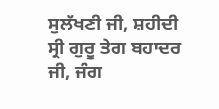ਸੁਲੱਖਣੀ ਜੀ, ਸ਼ਹੀਦੀ ਸ੍ਰੀ ਗੁਰੂ ਤੇਗ ਬਹਾਦਰ ਜੀ, ਜੰਗ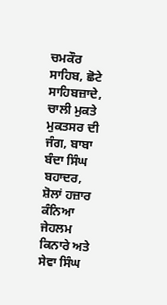ਚਮਕੌਰ ਸਾਹਿਬ, ਛੋਟੇ ਸਾਹਿਬਜ਼ਾਦੇ, ਚਾਲੀ ਮੁਕਤੇ ਮੁਕਤਸਰ ਦੀ ਜੰਗ, ਬਾਬਾ ਬੰਦਾ ਸਿੰਘ ਬਹਾਦਰ, ਸ਼ੋਲਾਂ ਹਜ਼ਾਰ ਕੰਨਿਆ ਜੇਹਲਮ ਕਿਨਾਰੇ ਅਤੇ ਸੇਵਾ ਸਿੰਘ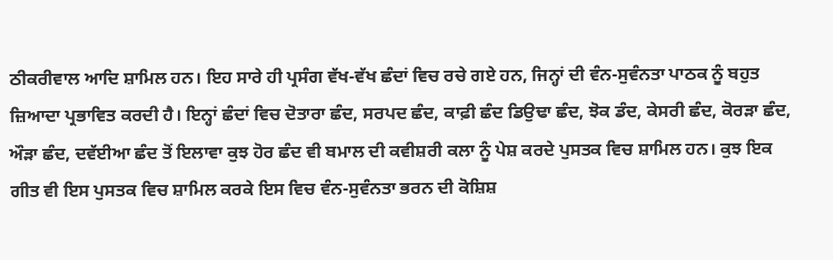ਠੀਕਰੀਵਾਲ ਆਦਿ ਸ਼ਾਮਿਲ ਹਨ। ਇਹ ਸਾਰੇ ਹੀ ਪ੍ਰਸੰਗ ਵੱਖ-ਵੱਖ ਛੰਦਾਂ ਵਿਚ ਰਚੇ ਗਏ ਹਨ, ਜਿਨ੍ਹਾਂ ਦੀ ਵੰਨ-ਸੁਵੰਨਤਾ ਪਾਠਕ ਨੂੰ ਬਹੁਤ ਜ਼ਿਆਦਾ ਪ੍ਰਭਾਵਿਤ ਕਰਦੀ ਹੈ। ਇਨ੍ਹਾਂ ਛੰਦਾਂ ਵਿਚ ਦੋਤਾਰਾ ਛੰਦ, ਸਰਪਦ ਛੰਦ, ਕਾਫ਼ੀ ਛੰਦ ਡਿਉਢਾ ਛੰਦ, ਝੋਕ ਡੰਦ, ਕੇਸਰੀ ਛੰਦ, ਕੋਰੜਾ ਛੰਦ, ਔੜਾ ਛੰਦ, ਦਵੱਈਆ ਛੰਦ ਤੋਂ ਇਲਾਵਾ ਕੁਝ ਹੋਰ ਛੰਦ ਵੀ ਬਮਾਲ ਦੀ ਕਵੀਸ਼ਰੀ ਕਲਾ ਨੂੰ ਪੇਸ਼ ਕਰਦੇ ਪੁਸਤਕ ਵਿਚ ਸ਼ਾਮਿਲ ਹਨ। ਕੁਝ ਇਕ ਗੀਤ ਵੀ ਇਸ ਪੁਸਤਕ ਵਿਚ ਸ਼ਾਮਿਲ ਕਰਕੇ ਇਸ ਵਿਚ ਵੰਨ-ਸੁਵੰਨਤਾ ਭਰਨ ਦੀ ਕੋਸ਼ਿਸ਼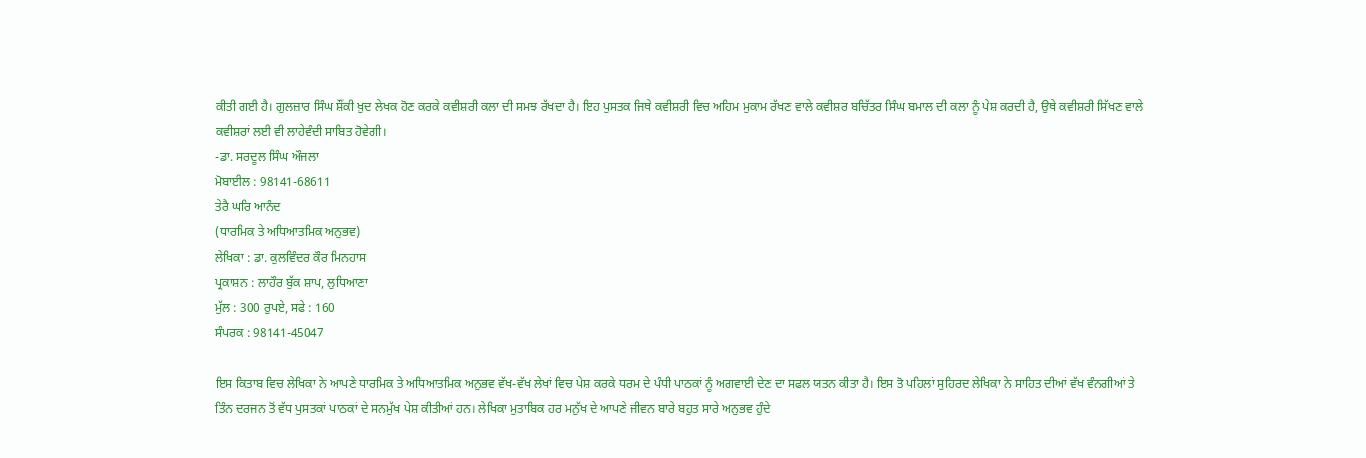ਕੀਤੀ ਗਈ ਹੈ। ਗੁਲਜ਼ਾਰ ਸਿੰਘ ਸ਼ੌਂਕੀ ਖ਼ੁਦ ਲੇਖਕ ਹੋਣ ਕਰਕੇ ਕਵੀਸ਼ਰੀ ਕਲਾ ਦੀ ਸਮਝ ਰੱਖਦਾ ਹੈ। ਇਹ ਪੁਸਤਕ ਜਿਥੇ ਕਵੀਸ਼ਰੀ ਵਿਚ ਅਹਿਮ ਮੁਕਾਮ ਰੱਖਣ ਵਾਲੇ ਕਵੀਸ਼ਰ ਬਚਿੱਤਰ ਸਿੰਘ ਬਮਾਲ ਦੀ ਕਲਾ ਨੂੰ ਪੇਸ਼ ਕਰਦੀ ਹੈ, ਉਥੇ ਕਵੀਸ਼ਰੀ ਸਿੱਖਣ ਵਾਲੇ ਕਵੀਸ਼ਰਾਂ ਲਈ ਵੀ ਲਾਹੇਵੰਦੀ ਸਾਬਿਤ ਹੋਵੇਗੀ।
-ਡਾ. ਸਰਦੂਲ ਸਿੰਘ ਔਜਲਾ
ਮੋਬਾਈਲ : 98141-68611
ਤੇਰੈ ਘਰਿ ਆਨੰਦ
(ਧਾਰਮਿਕ ਤੇ ਅਧਿਆਤਮਿਕ ਅਨੁਭਵ)
ਲੇਖਿਕਾ : ਡਾ. ਕੁਲਵਿੰਦਰ ਕੌਰ ਮਿਨਹਾਸ
ਪ੍ਰਕਾਸ਼ਨ : ਲਾਹੌਰ ਬੁੱਕ ਸ਼ਾਪ, ਲੁਧਿਆਣਾ
ਮੁੱਲ : 300 ਰੁਪਏ, ਸਫੇ : 160
ਸੰਪਰਕ : 98141-45047

ਇਸ ਕਿਤਾਬ ਵਿਚ ਲੇਖਿਕਾ ਨੇ ਆਪਣੇ ਧਾਰਮਿਕ ਤੇ ਅਧਿਆਤਮਿਕ ਅਨੁਭਵ ਵੱਖ-ਵੱਖ ਲੇਖਾਂ ਵਿਚ ਪੇਸ਼ ਕਰਕੇ ਧਰਮ ਦੇ ਪੰਧੀ ਪਾਠਕਾਂ ਨੂੰ ਅਗਵਾਈ ਦੇਣ ਦਾ ਸਫਲ ਯਤਨ ਕੀਤਾ ਹੈ। ਇਸ ਤੋ ਪਹਿਲਾਂ ਸੁਹਿਰਦ ਲੇਖਿਕਾ ਨੇ ਸਾਹਿਤ ਦੀਆਂ ਵੱਖ ਵੰਨਗੀਆਂ ਤੇ ਤਿੰਨ ਦਰਜਨ ਤੋਂ ਵੱਧ ਪੁਸਤਕਾਂ ਪਾਠਕਾਂ ਦੇ ਸਨਮੁੱਖ ਪੇਸ਼ ਕੀਤੀਆਂ ਹਨ। ਲੇਖਿਕਾ ਮੁਤਾਬਿਕ ਹਰ ਮਨੁੱਖ ਦੇ ਆਪਣੇ ਜੀਵਨ ਬਾਰੇ ਬਹੁਤ ਸਾਰੇ ਅਨੁਭਵ ਹੁੰਦੇ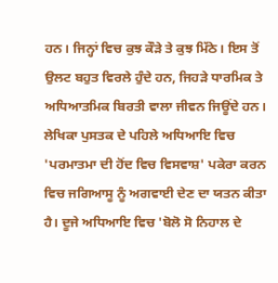ਹਨ। ਜਿਨ੍ਹਾਂ ਵਿਚ ਕੁਝ ਕੌੜੇ ਤੇ ਕੁਝ ਮਿੱਠੇ। ਇਸ ਤੋਂ ਉਲਟ ਬਹੁਤ ਵਿਰਲੇ ਹੁੰਦੇ ਹਨ, ਜਿਹੜੇ ਧਾਰਮਿਕ ਤੇ ਅਧਿਆਤਮਿਕ ਬਿਰਤੀ ਵਾਲਾ ਜੀਵਨ ਜਿਊਂਦੇ ਹਨ। ਲੇਖਿਕਾ ਪੁਸਤਕ ਦੇ ਪਹਿਲੇ ਅਧਿਆਇ ਵਿਚ 'ਪਰਮਾਤਮਾ ਦੀ ਹੋਂਦ ਵਿਚ ਵਿਸਵਾਸ਼' ਪਕੇਰਾ ਕਰਨ ਵਿਚ ਜਗਿਆਸੂ ਨੂੰ ਅਗਵਾਈ ਦੇਣ ਦਾ ਯਤਨ ਕੀਤਾ ਹੈ। ਦੂਜੇ ਅਧਿਆਇ ਵਿਚ 'ਬੋਲੋ ਸੋ ਨਿਹਾਲ ਦੇ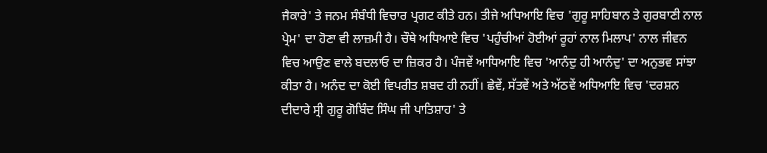ਜੈਕਾਰੇ' ਤੇ ਜਨਮ ਸੰਬੰਧੀ ਵਿਚਾਰ ਪ੍ਰਗਟ ਕੀਤੇ ਹਨ। ਤੀਜੇ ਅਧਿਆਇ ਵਿਚ 'ਗੁਰੂ ਸਾਹਿਬਾਨ ਤੇ ਗੁਰਬਾਣੀ ਨਾਲ ਪ੍ਰੇਮ' ਦਾ ਹੋਣਾ ਵੀ ਲਾਜ਼ਮੀ ਹੈ। ਚੌਥੇ ਅਧਿਆਏ ਵਿਚ 'ਪਹੁੰਚੀਆਂ ਹੋਈਆਂ ਰੂਹਾਂ ਨਾਲ ਮਿਲਾਪ' ਨਾਲ ਜੀਵਨ ਵਿਚ ਆਉਣ ਵਾਲੇ ਬਦਲਾਓ ਦਾ ਜ਼ਿਕਰ ਹੈ। ਪੰਜਵੇਂ ਆਧਿਆਇ ਵਿਚ 'ਆਨੰਦੁ ਹੀ ਆਨੰਦੁ' ਦਾ ਅਨੁਭਵ ਸਾਂਝਾ ਕੀਤਾ ਹੈ। ਅਨੰਦ ਦਾ ਕੋਈ ਵਿਪਰੀਤ ਸ਼ਬਦ ਹੀ ਨਹੀਂ। ਛੇਵੇਂ, ਸੱਤਵੇਂ ਅਤੇ ਅੱਠਵੇਂ ਅਧਿਆਇ ਵਿਚ 'ਦਰਸ਼ਨ ਦੀਦਾਰੇ ਸ੍ਰੀ ਗੁਰੂ ਗੋਬਿੰਦ ਸਿੰਘ ਜੀ ਪਾਤਿਸ਼ਾਹ' ਤੇ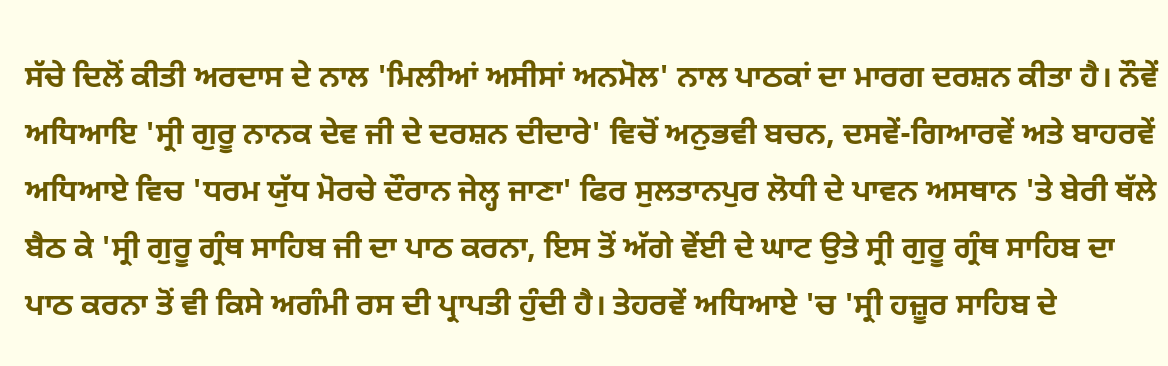ਸੱਚੇ ਦਿਲੋਂ ਕੀਤੀ ਅਰਦਾਸ ਦੇ ਨਾਲ 'ਮਿਲੀਆਂ ਅਸੀਸਾਂ ਅਨਮੋਲ' ਨਾਲ ਪਾਠਕਾਂ ਦਾ ਮਾਰਗ ਦਰਸ਼ਨ ਕੀਤਾ ਹੈ। ਨੌਵੇਂ ਅਧਿਆਇ 'ਸ੍ਰੀ ਗੁਰੂ ਨਾਨਕ ਦੇਵ ਜੀ ਦੇ ਦਰਸ਼ਨ ਦੀਦਾਰੇ' ਵਿਚੋਂ ਅਨੁਭਵੀ ਬਚਨ, ਦਸਵੇਂ-ਗਿਆਰਵੇਂ ਅਤੇ ਬਾਹਰਵੇਂ ਅਧਿਆਏ ਵਿਚ 'ਧਰਮ ਯੁੱਧ ਮੋਰਚੇ ਦੌਰਾਨ ਜੇਲ੍ਹ ਜਾਣਾ' ਫਿਰ ਸੁਲਤਾਨਪੁਰ ਲੋਧੀ ਦੇ ਪਾਵਨ ਅਸਥਾਨ 'ਤੇ ਬੇਰੀ ਥੱਲੇ ਬੈਠ ਕੇ 'ਸ੍ਰੀ ਗੁਰੂ ਗ੍ਰੰਥ ਸਾਹਿਬ ਜੀ ਦਾ ਪਾਠ ਕਰਨਾ, ਇਸ ਤੋਂ ਅੱਗੇ ਵੇਂਈ ਦੇ ਘਾਟ ਉਤੇ ਸ੍ਰੀ ਗੁਰੂ ਗ੍ਰੰਥ ਸਾਹਿਬ ਦਾ ਪਾਠ ਕਰਨਾ ਤੋਂ ਵੀ ਕਿਸੇ ਅਗੰਮੀ ਰਸ ਦੀ ਪ੍ਰਾਪਤੀ ਹੁੰਦੀ ਹੈ। ਤੇਹਰਵੇਂ ਅਧਿਆਏ 'ਚ 'ਸ੍ਰੀ ਹਜ਼ੂਰ ਸਾਹਿਬ ਦੇ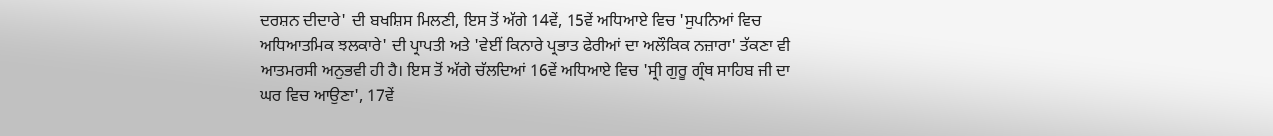ਦਰਸ਼ਨ ਦੀਦਾਰੇ' ਦੀ ਬਖਸ਼ਿਸ ਮਿਲਣੀ, ਇਸ ਤੋਂ ਅੱਗੇ 14ਵੇਂ, 15ਵੇਂ ਅਧਿਆਏ ਵਿਚ 'ਸੁਪਨਿਆਂ ਵਿਚ ਅਧਿਆਤਮਿਕ ਝਲਕਾਰੇ' ਦੀ ਪ੍ਰਾਪਤੀ ਅਤੇ 'ਵੇਈਂ ਕਿਨਾਰੇ ਪ੍ਰਭਾਤ ਫੇਰੀਆਂ ਦਾ ਅਲੌਕਿਕ ਨਜ਼ਾਰਾ' ਤੱਕਣਾ ਵੀ ਆਤਮਰਸੀ ਅਨੁਭਵੀ ਹੀ ਹੈ। ਇਸ ਤੋਂ ਅੱਗੇ ਚੱਲਦਿਆਂ 16ਵੇਂ ਅਧਿਆਏ ਵਿਚ 'ਸ੍ਰੀ ਗੁਰੂ ਗ੍ਰੰਥ ਸਾਹਿਬ ਜੀ ਦਾ ਘਰ ਵਿਚ ਆਉਣਾ', 17ਵੇਂ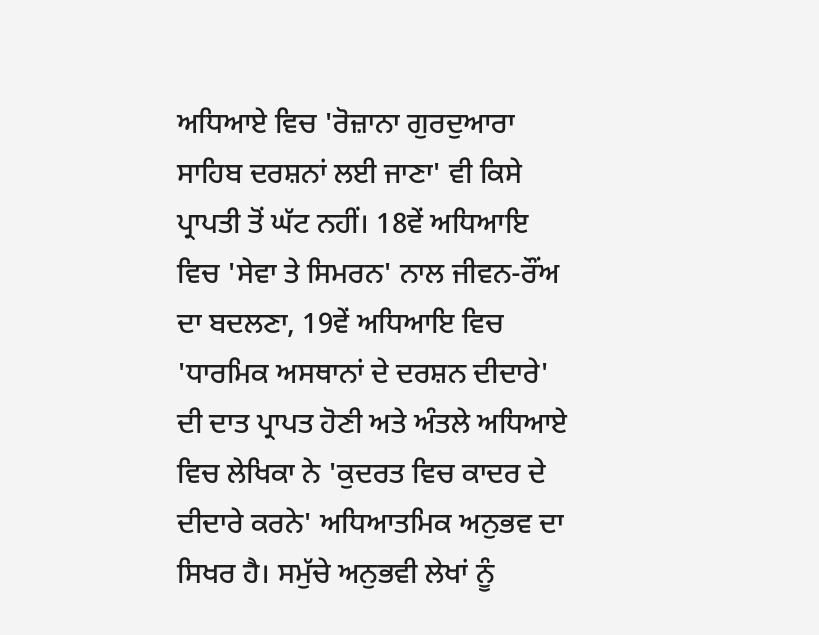ਅਧਿਆਏ ਵਿਚ 'ਰੋਜ਼ਾਨਾ ਗੁਰਦੁਆਰਾ ਸਾਹਿਬ ਦਰਸ਼ਨਾਂ ਲਈ ਜਾਣਾ' ਵੀ ਕਿਸੇ ਪ੍ਰਾਪਤੀ ਤੋਂ ਘੱਟ ਨਹੀਂ। 18ਵੇਂ ਅਧਿਆਇ ਵਿਚ 'ਸੇਵਾ ਤੇ ਸਿਮਰਨ' ਨਾਲ ਜੀਵਨ-ਰੌਂਅ ਦਾ ਬਦਲਣਾ, 19ਵੇਂ ਅਧਿਆਇ ਵਿਚ 'ਧਾਰਮਿਕ ਅਸਥਾਨਾਂ ਦੇ ਦਰਸ਼ਨ ਦੀਦਾਰੇ' ਦੀ ਦਾਤ ਪ੍ਰਾਪਤ ਹੋਣੀ ਅਤੇ ਅੰਤਲੇ ਅਧਿਆਏ ਵਿਚ ਲੇਖਿਕਾ ਨੇ 'ਕੁਦਰਤ ਵਿਚ ਕਾਦਰ ਦੇ ਦੀਦਾਰੇ ਕਰਨੇ' ਅਧਿਆਤਮਿਕ ਅਨੁਭਵ ਦਾ ਸਿਖਰ ਹੈ। ਸਮੁੱਚੇ ਅਨੁਭਵੀ ਲੇਖਾਂ ਨੂੰ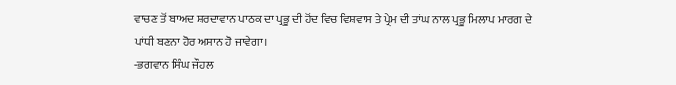ਵਾਚਣ ਤੋਂ ਬਾਅਦ ਸ਼ਰਦਾਵਾਨ ਪਾਠਕ ਦਾ ਪ੍ਰਭੂ ਦੀ ਹੋਂਦ ਵਿਚ ਵਿਸ਼ਵਾਸ ਤੇ ਪ੍ਰੇਮ ਦੀ ਤਾਂਘ ਨਾਲ ਪ੍ਰਭੂ ਮਿਲਾਪ ਮਾਰਗ ਦੇ ਪਾਂਧੀ ਬਣਨਾ ਹੋਰ ਅਸਾਨ ਹੋ ਜਾਵੇਗਾ।
-ਭਗਵਾਨ ਸਿੰਘ ਜੌਹਲ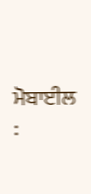ਮੋਬਾਈਲ :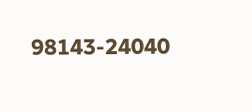98143-24040